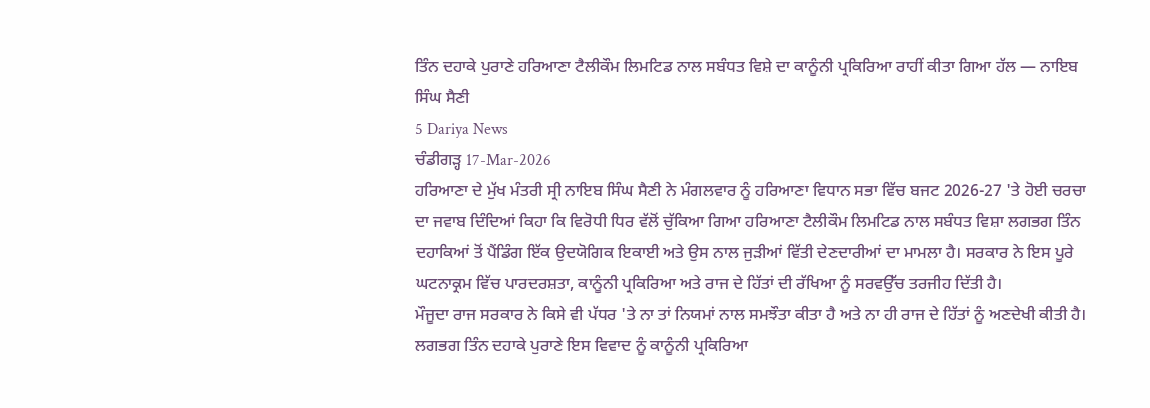ਤਿੰਨ ਦਹਾਕੇ ਪੁਰਾਣੇ ਹਰਿਆਣਾ ਟੈਲੀਕੌਮ ਲਿਮਟਿਡ ਨਾਲ ਸਬੰਧਤ ਵਿਸ਼ੇ ਦਾ ਕਾਨੂੰਨੀ ਪ੍ਰਕਿਰਿਆ ਰਾਹੀਂ ਕੀਤਾ ਗਿਆ ਹੱਲ — ਨਾਇਬ ਸਿੰਘ ਸੈਣੀ
5 Dariya News
ਚੰਡੀਗੜ੍ਹ 17-Mar-2026
ਹਰਿਆਣਾ ਦੇ ਮੁੱਖ ਮੰਤਰੀ ਸ੍ਰੀ ਨਾਇਬ ਸਿੰਘ ਸੈਣੀ ਨੇ ਮੰਗਲਵਾਰ ਨੂੰ ਹਰਿਆਣਾ ਵਿਧਾਨ ਸਭਾ ਵਿੱਚ ਬਜਟ 2026-27 'ਤੇ ਹੋਈ ਚਰਚਾ ਦਾ ਜਵਾਬ ਦਿੰਦਿਆਂ ਕਿਹਾ ਕਿ ਵਿਰੋਧੀ ਧਿਰ ਵੱਲੋਂ ਚੁੱਕਿਆ ਗਿਆ ਹਰਿਆਣਾ ਟੈਲੀਕੌਮ ਲਿਮਟਿਡ ਨਾਲ ਸਬੰਧਤ ਵਿਸ਼ਾ ਲਗਭਗ ਤਿੰਨ ਦਹਾਕਿਆਂ ਤੋਂ ਪੈਂਡਿੰਗ ਇੱਕ ਉਦਯੋਗਿਕ ਇਕਾਈ ਅਤੇ ਉਸ ਨਾਲ ਜੁੜੀਆਂ ਵਿੱਤੀ ਦੇਣਦਾਰੀਆਂ ਦਾ ਮਾਮਲਾ ਹੈ। ਸਰਕਾਰ ਨੇ ਇਸ ਪੂਰੇ ਘਟਨਾਕ੍ਰਮ ਵਿੱਚ ਪਾਰਦਰਸ਼ਤਾ, ਕਾਨੂੰਨੀ ਪ੍ਰਕਿਰਿਆ ਅਤੇ ਰਾਜ ਦੇ ਹਿੱਤਾਂ ਦੀ ਰੱਖਿਆ ਨੂੰ ਸਰਵਉੱਚ ਤਰਜੀਹ ਦਿੱਤੀ ਹੈ।
ਮੌਜੂਦਾ ਰਾਜ ਸਰਕਾਰ ਨੇ ਕਿਸੇ ਵੀ ਪੱਧਰ 'ਤੇ ਨਾ ਤਾਂ ਨਿਯਮਾਂ ਨਾਲ ਸਮਝੌਤਾ ਕੀਤਾ ਹੈ ਅਤੇ ਨਾ ਹੀ ਰਾਜ ਦੇ ਹਿੱਤਾਂ ਨੂੰ ਅਣਦੇਖੀ ਕੀਤੀ ਹੈ। ਲਗਭਗ ਤਿੰਨ ਦਹਾਕੇ ਪੁਰਾਣੇ ਇਸ ਵਿਵਾਦ ਨੂੰ ਕਾਨੂੰਨੀ ਪ੍ਰਕਿਰਿਆ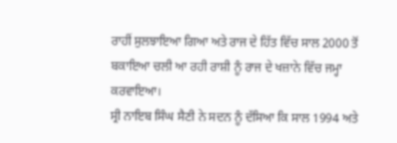ਰਾਹੀਂ ਸੁਲਝਾਇਆ ਗਿਆ ਅਤੇ ਰਾਜ ਦੇ ਹਿੱਤ ਵਿੱਚ ਸਾਲ 2000 ਤੋਂ ਬਕਾਇਆ ਚਲੀ ਆ ਰਹੀ ਰਾਸ਼ੀ ਨੂੰ ਰਾਜ ਦੇ ਖਜ਼ਾਨੇ ਵਿੱਚ ਜਮ੍ਹਾ ਕਰਵਾਇਆ।
ਸ੍ਰੀ ਨਾਇਬ ਸਿੰਘ ਸੈਣੀ ਨੇ ਸਦਨ ਨੂੰ ਦੱਸਿਆ ਕਿ ਸਾਲ 1994 ਅਤੇ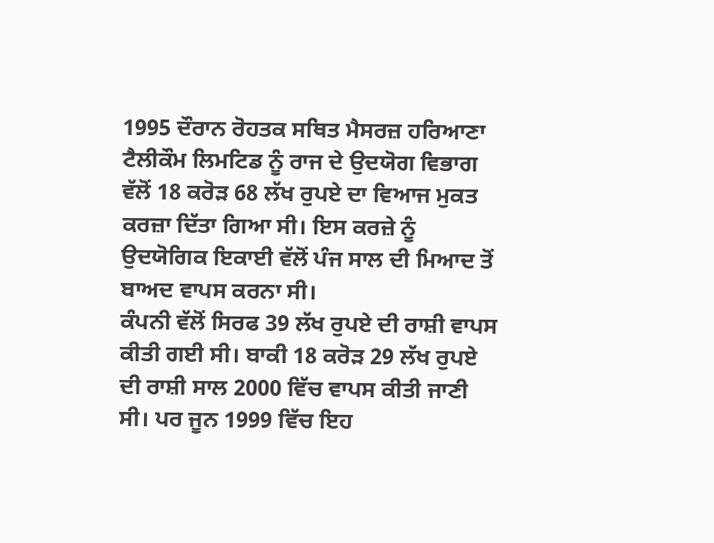1995 ਦੌਰਾਨ ਰੋਹਤਕ ਸਥਿਤ ਮੈਸਰਜ਼ ਹਰਿਆਣਾ ਟੈਲੀਕੌਮ ਲਿਮਟਿਡ ਨੂੰ ਰਾਜ ਦੇ ਉਦਯੋਗ ਵਿਭਾਗ ਵੱਲੋਂ 18 ਕਰੋੜ 68 ਲੱਖ ਰੁਪਏ ਦਾ ਵਿਆਜ ਮੁਕਤ ਕਰਜ਼ਾ ਦਿੱਤਾ ਗਿਆ ਸੀ। ਇਸ ਕਰਜ਼ੇ ਨੂੰ ਉਦਯੋਗਿਕ ਇਕਾਈ ਵੱਲੋਂ ਪੰਜ ਸਾਲ ਦੀ ਮਿਆਦ ਤੋਂ ਬਾਅਦ ਵਾਪਸ ਕਰਨਾ ਸੀ।
ਕੰਪਨੀ ਵੱਲੋਂ ਸਿਰਫ 39 ਲੱਖ ਰੁਪਏ ਦੀ ਰਾਸ਼ੀ ਵਾਪਸ ਕੀਤੀ ਗਈ ਸੀ। ਬਾਕੀ 18 ਕਰੋੜ 29 ਲੱਖ ਰੁਪਏ ਦੀ ਰਾਸ਼ੀ ਸਾਲ 2000 ਵਿੱਚ ਵਾਪਸ ਕੀਤੀ ਜਾਣੀ ਸੀ। ਪਰ ਜੂਨ 1999 ਵਿੱਚ ਇਹ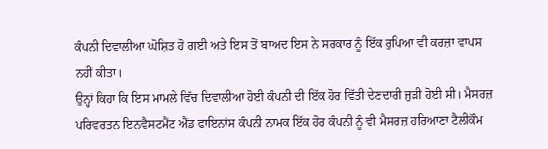ਕੰਪਨੀ ਦਿਵਾਲੀਆ ਘੋਸ਼ਿਤ ਹੋ ਗਈ ਅਤੇ ਇਸ ਤੋਂ ਬਾਅਦ ਇਸ ਨੇ ਸਰਕਾਰ ਨੂੰ ਇੱਕ ਰੁਪਿਆ ਵੀ ਕਰਜ਼ਾ ਵਾਪਸ ਨਹੀਂ ਕੀਤਾ।
ਉਨ੍ਹਾਂ ਕਿਹਾ ਕਿ ਇਸ ਮਾਮਲੇ ਵਿੱਚ ਦਿਵਾਲੀਆ ਹੋਈ ਕੰਪਨੀ ਦੀ ਇੱਕ ਹੋਰ ਵਿੱਤੀ ਦੇਣਦਾਰੀ ਜੁੜੀ ਹੋਈ ਸੀ। ਮੈਸਰਜ਼ ਪਰਿਵਰਤਨ ਇਨਵੈਸਟਮੈਂਟ ਐਂਡ ਫਾਇਨਾਂਸ ਕੰਪਨੀ ਨਾਮਕ ਇੱਕ ਹੋਰ ਕੰਪਨੀ ਨੂੰ ਵੀ ਮੈਸਰਜ਼ ਹਰਿਆਣਾ ਟੈਲੀਕੌਮ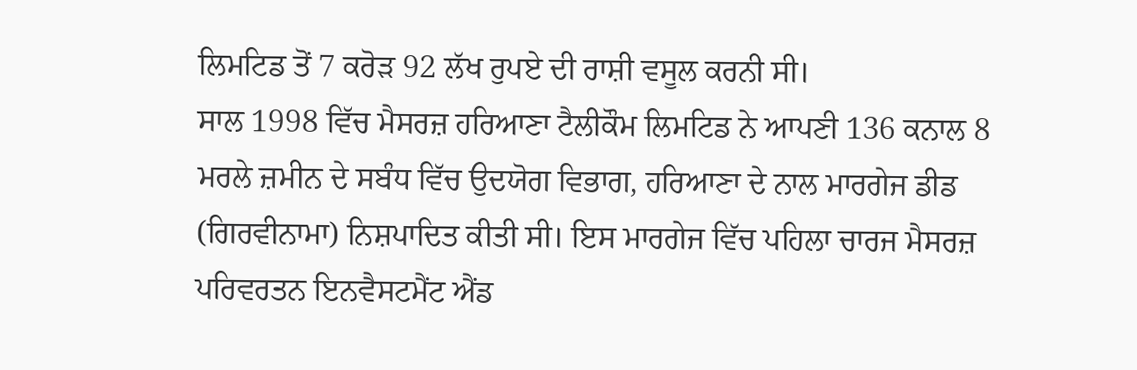ਲਿਮਟਿਡ ਤੋਂ 7 ਕਰੋੜ 92 ਲੱਖ ਰੁਪਏ ਦੀ ਰਾਸ਼ੀ ਵਸੂਲ ਕਰਨੀ ਸੀ।
ਸਾਲ 1998 ਵਿੱਚ ਮੈਸਰਜ਼ ਹਰਿਆਣਾ ਟੈਲੀਕੌਮ ਲਿਮਟਿਡ ਨੇ ਆਪਣੀ 136 ਕਨਾਲ 8 ਮਰਲੇ ਜ਼ਮੀਨ ਦੇ ਸਬੰਧ ਵਿੱਚ ਉਦਯੋਗ ਵਿਭਾਗ, ਹਰਿਆਣਾ ਦੇ ਨਾਲ ਮਾਰਗੇਜ ਡੀਡ (ਗਿਰਵੀਨਾਮਾ) ਨਿਸ਼ਪਾਦਿਤ ਕੀਤੀ ਸੀ। ਇਸ ਮਾਰਗੇਜ ਵਿੱਚ ਪਹਿਲਾ ਚਾਰਜ ਮੈਸਰਜ਼ ਪਰਿਵਰਤਨ ਇਨਵੈਸਟਮੈਂਟ ਐਂਡ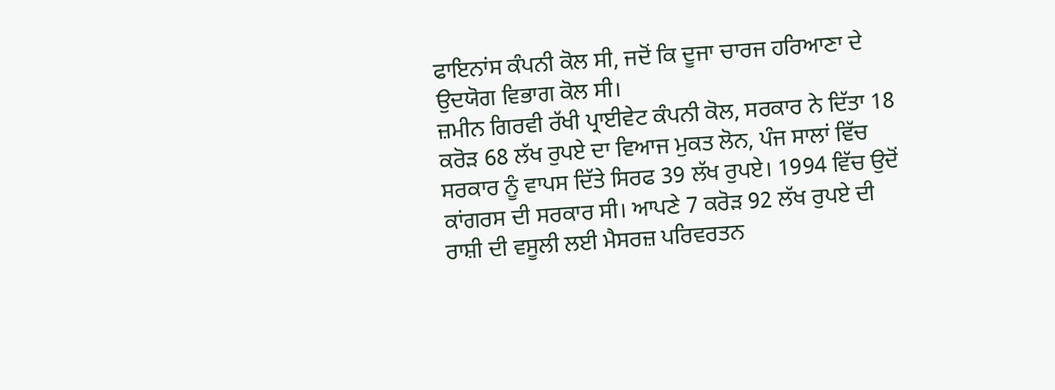ਫਾਇਨਾਂਸ ਕੰਪਨੀ ਕੋਲ ਸੀ, ਜਦੋਂ ਕਿ ਦੂਜਾ ਚਾਰਜ ਹਰਿਆਣਾ ਦੇ ਉਦਯੋਗ ਵਿਭਾਗ ਕੋਲ ਸੀ।
ਜ਼ਮੀਨ ਗਿਰਵੀ ਰੱਖੀ ਪ੍ਰਾਈਵੇਟ ਕੰਪਨੀ ਕੋਲ, ਸਰਕਾਰ ਨੇ ਦਿੱਤਾ 18 ਕਰੋੜ 68 ਲੱਖ ਰੁਪਏ ਦਾ ਵਿਆਜ ਮੁਕਤ ਲੋਨ, ਪੰਜ ਸਾਲਾਂ ਵਿੱਚ ਸਰਕਾਰ ਨੂੰ ਵਾਪਸ ਦਿੱਤੇ ਸਿਰਫ 39 ਲੱਖ ਰੁਪਏ। 1994 ਵਿੱਚ ਉਦੋਂ ਕਾਂਗਰਸ ਦੀ ਸਰਕਾਰ ਸੀ। ਆਪਣੇ 7 ਕਰੋੜ 92 ਲੱਖ ਰੁਪਏ ਦੀ ਰਾਸ਼ੀ ਦੀ ਵਸੂਲੀ ਲਈ ਮੈਸਰਜ਼ ਪਰਿਵਰਤਨ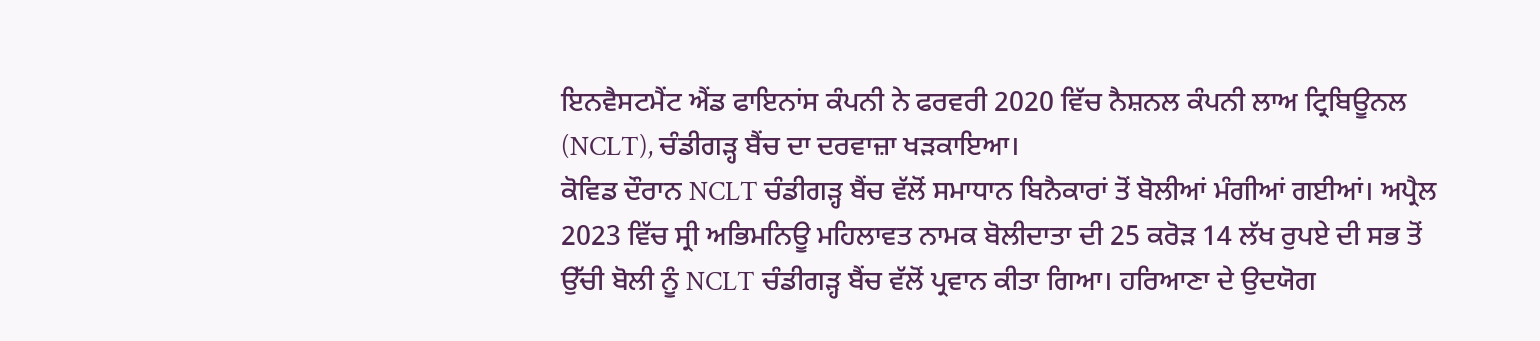ਇਨਵੈਸਟਮੈਂਟ ਐਂਡ ਫਾਇਨਾਂਸ ਕੰਪਨੀ ਨੇ ਫਰਵਰੀ 2020 ਵਿੱਚ ਨੈਸ਼ਨਲ ਕੰਪਨੀ ਲਾਅ ਟ੍ਰਿਬਿਊਨਲ (NCLT), ਚੰਡੀਗੜ੍ਹ ਬੈਂਚ ਦਾ ਦਰਵਾਜ਼ਾ ਖੜਕਾਇਆ।
ਕੋਵਿਡ ਦੌਰਾਨ NCLT ਚੰਡੀਗੜ੍ਹ ਬੈਂਚ ਵੱਲੋਂ ਸਮਾਧਾਨ ਬਿਨੈਕਾਰਾਂ ਤੋਂ ਬੋਲੀਆਂ ਮੰਗੀਆਂ ਗਈਆਂ। ਅਪ੍ਰੈਲ 2023 ਵਿੱਚ ਸ੍ਰੀ ਅਭਿਮਨਿਊ ਮਹਿਲਾਵਤ ਨਾਮਕ ਬੋਲੀਦਾਤਾ ਦੀ 25 ਕਰੋੜ 14 ਲੱਖ ਰੁਪਏ ਦੀ ਸਭ ਤੋਂ ਉੱਚੀ ਬੋਲੀ ਨੂੰ NCLT ਚੰਡੀਗੜ੍ਹ ਬੈਂਚ ਵੱਲੋਂ ਪ੍ਰਵਾਨ ਕੀਤਾ ਗਿਆ। ਹਰਿਆਣਾ ਦੇ ਉਦਯੋਗ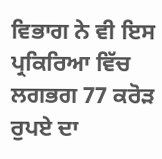ਵਿਭਾਗ ਨੇ ਵੀ ਇਸ ਪ੍ਰਕਿਰਿਆ ਵਿੱਚ ਲਗਭਗ 77 ਕਰੋੜ ਰੁਪਏ ਦਾ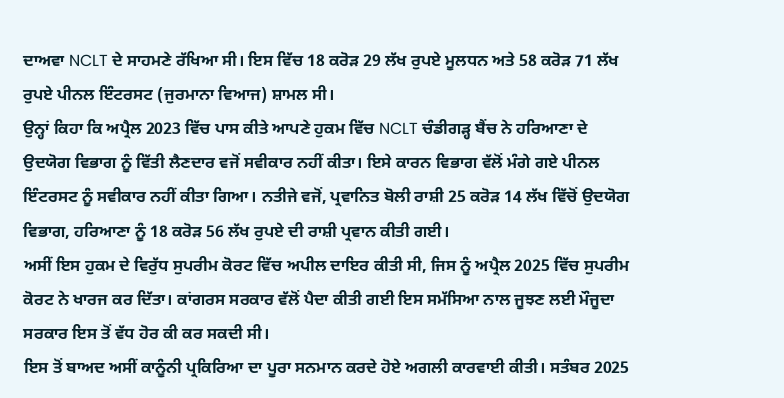ਦਾਅਵਾ NCLT ਦੇ ਸਾਹਮਣੇ ਰੱਖਿਆ ਸੀ। ਇਸ ਵਿੱਚ 18 ਕਰੋੜ 29 ਲੱਖ ਰੁਪਏ ਮੂਲਧਨ ਅਤੇ 58 ਕਰੋੜ 71 ਲੱਖ ਰੁਪਏ ਪੀਨਲ ਇੰਟਰਸਟ (ਜੁਰਮਾਨਾ ਵਿਆਜ) ਸ਼ਾਮਲ ਸੀ।
ਉਨ੍ਹਾਂ ਕਿਹਾ ਕਿ ਅਪ੍ਰੈਲ 2023 ਵਿੱਚ ਪਾਸ ਕੀਤੇ ਆਪਣੇ ਹੁਕਮ ਵਿੱਚ NCLT ਚੰਡੀਗੜ੍ਹ ਬੈਂਚ ਨੇ ਹਰਿਆਣਾ ਦੇ ਉਦਯੋਗ ਵਿਭਾਗ ਨੂੰ ਵਿੱਤੀ ਲੈਣਦਾਰ ਵਜੋਂ ਸਵੀਕਾਰ ਨਹੀਂ ਕੀਤਾ। ਇਸੇ ਕਾਰਨ ਵਿਭਾਗ ਵੱਲੋਂ ਮੰਗੇ ਗਏ ਪੀਨਲ ਇੰਟਰਸਟ ਨੂੰ ਸਵੀਕਾਰ ਨਹੀਂ ਕੀਤਾ ਗਿਆ। ਨਤੀਜੇ ਵਜੋਂ, ਪ੍ਰਵਾਨਿਤ ਬੋਲੀ ਰਾਸ਼ੀ 25 ਕਰੋੜ 14 ਲੱਖ ਵਿੱਚੋਂ ਉਦਯੋਗ ਵਿਭਾਗ, ਹਰਿਆਣਾ ਨੂੰ 18 ਕਰੋੜ 56 ਲੱਖ ਰੁਪਏ ਦੀ ਰਾਸ਼ੀ ਪ੍ਰਵਾਨ ਕੀਤੀ ਗਈ।
ਅਸੀਂ ਇਸ ਹੁਕਮ ਦੇ ਵਿਰੁੱਧ ਸੁਪਰੀਮ ਕੋਰਟ ਵਿੱਚ ਅਪੀਲ ਦਾਇਰ ਕੀਤੀ ਸੀ, ਜਿਸ ਨੂੰ ਅਪ੍ਰੈਲ 2025 ਵਿੱਚ ਸੁਪਰੀਮ ਕੋਰਟ ਨੇ ਖਾਰਜ ਕਰ ਦਿੱਤਾ। ਕਾਂਗਰਸ ਸਰਕਾਰ ਵੱਲੋਂ ਪੈਦਾ ਕੀਤੀ ਗਈ ਇਸ ਸਮੱਸਿਆ ਨਾਲ ਜੂਝਣ ਲਈ ਮੌਜੂਦਾ ਸਰਕਾਰ ਇਸ ਤੋਂ ਵੱਧ ਹੋਰ ਕੀ ਕਰ ਸਕਦੀ ਸੀ।
ਇਸ ਤੋਂ ਬਾਅਦ ਅਸੀਂ ਕਾਨੂੰਨੀ ਪ੍ਰਕਿਰਿਆ ਦਾ ਪੂਰਾ ਸਨਮਾਨ ਕਰਦੇ ਹੋਏ ਅਗਲੀ ਕਾਰਵਾਈ ਕੀਤੀ। ਸਤੰਬਰ 2025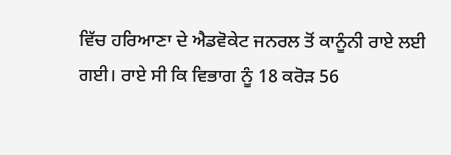ਵਿੱਚ ਹਰਿਆਣਾ ਦੇ ਐਡਵੋਕੇਟ ਜਨਰਲ ਤੋਂ ਕਾਨੂੰਨੀ ਰਾਏ ਲਈ ਗਈ। ਰਾਏ ਸੀ ਕਿ ਵਿਭਾਗ ਨੂੰ 18 ਕਰੋੜ 56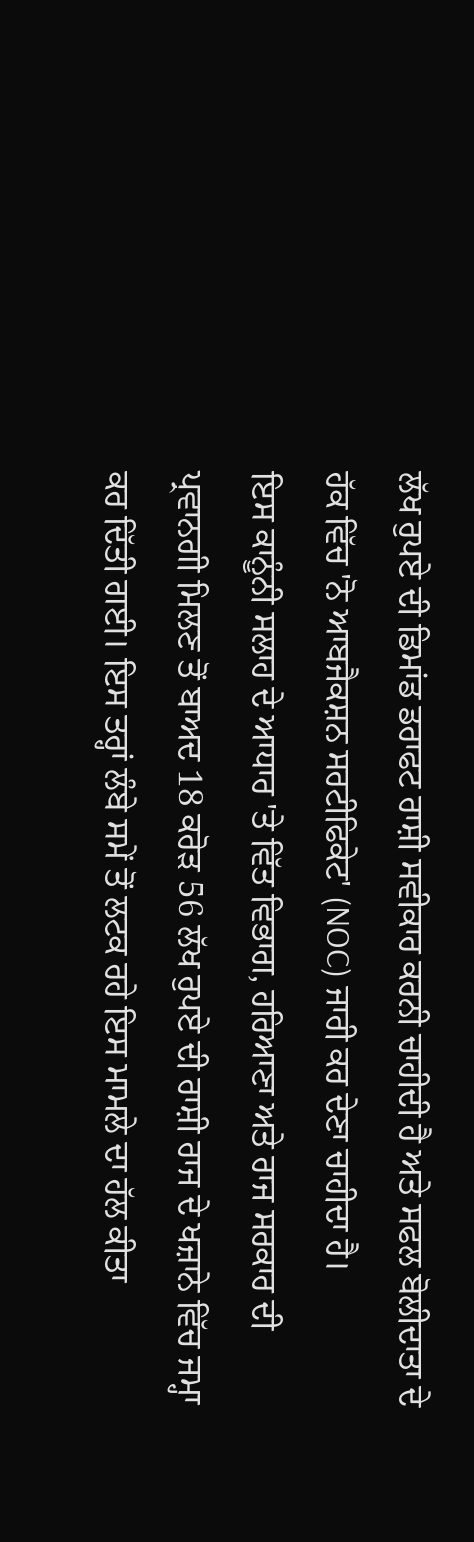ਲੱਖ ਰੁਪਏ ਦੀ ਡਿਮਾਂਡ ਡਰਾਫਟ ਰਾਸ਼ੀ ਸਵੀਕਾਰ ਕਰਨੀ ਚਾਹੀਦੀ ਹੈ ਅਤੇ ਸਫਲ ਬੋਲੀਦਾਤਾ ਦੇ ਹੱਕ ਵਿੱਚ 'ਨੋ ਆਬਜੈਕਸ਼ਨ ਸਰਟੀਫਿਕੇਟ' (NOC) ਜਾਰੀ ਕਰ ਦੇਣਾ ਚਾਹੀਦਾ ਹੈ।
ਇਸ ਕਾਨੂੰਨੀ ਸਲਾਹ ਦੇ ਆਧਾਰ 'ਤੇ ਵਿੱਤ ਵਿਭਾਗ, ਹਰਿਆਣਾ ਅਤੇ ਰਾਜ ਸਰਕਾਰ ਦੀ ਪ੍ਰਵਾਨਗੀ ਮਿਲਣ ਤੋਂ ਬਾਅਦ 18 ਕਰੋੜ 56 ਲੱਖ ਰੁਪਏ ਦੀ ਰਾਸ਼ੀ ਰਾਜ ਦੇ ਖਜ਼ਾਨੇ ਵਿੱਚ ਜਮ੍ਹਾ ਕਰ ਦਿੱਤੀ ਗਈ। ਇਸ ਤਰ੍ਹਾਂ ਲੰਬੇ ਸਮੇਂ ਤੋਂ ਲਟਕ ਰਹੇ ਇਸ ਮਾਮਲੇ ਦਾ ਹੱਲ ਕੀਤਾ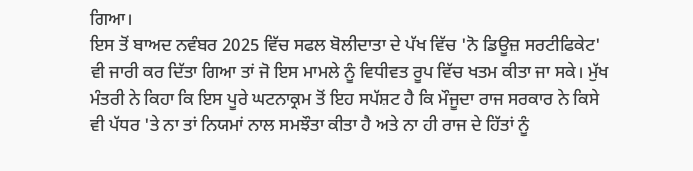ਗਿਆ।
ਇਸ ਤੋਂ ਬਾਅਦ ਨਵੰਬਰ 2025 ਵਿੱਚ ਸਫਲ ਬੋਲੀਦਾਤਾ ਦੇ ਪੱਖ ਵਿੱਚ 'ਨੋ ਡਿਊਜ਼ ਸਰਟੀਫਿਕੇਟ' ਵੀ ਜਾਰੀ ਕਰ ਦਿੱਤਾ ਗਿਆ ਤਾਂ ਜੋ ਇਸ ਮਾਮਲੇ ਨੂੰ ਵਿਧੀਵਤ ਰੂਪ ਵਿੱਚ ਖਤਮ ਕੀਤਾ ਜਾ ਸਕੇ। ਮੁੱਖ ਮੰਤਰੀ ਨੇ ਕਿਹਾ ਕਿ ਇਸ ਪੂਰੇ ਘਟਨਾਕ੍ਰਮ ਤੋਂ ਇਹ ਸਪੱਸ਼ਟ ਹੈ ਕਿ ਮੌਜੂਦਾ ਰਾਜ ਸਰਕਾਰ ਨੇ ਕਿਸੇ ਵੀ ਪੱਧਰ 'ਤੇ ਨਾ ਤਾਂ ਨਿਯਮਾਂ ਨਾਲ ਸਮਝੌਤਾ ਕੀਤਾ ਹੈ ਅਤੇ ਨਾ ਹੀ ਰਾਜ ਦੇ ਹਿੱਤਾਂ ਨੂੰ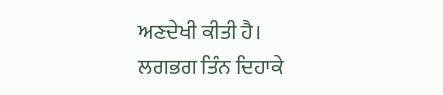ਅਣਦੇਖੀ ਕੀਤੀ ਹੈ।
ਲਗਭਗ ਤਿੰਨ ਦਿਹਾਕੇ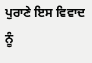ਪੁਰਾਣੇ ਇਸ ਵਿਵਾਦ ਨੂੰ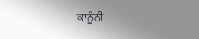ਕਾਨੂੰਨੀ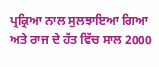ਪ੍ਰਕ੍ਰਿਆ ਨਾਲ ਸੁਲਝਾਇਆ ਗਿਆ ਅਤੇ ਰਾਜ ਦੇ ਹੱਤ ਵਿੱਚ ਸਾਲ 2000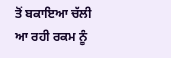ਤੋਂ ਬਕਾਇਆ ਚੱਲੀ ਆ ਰਹੀ ਰਕਮ ਨੂੰ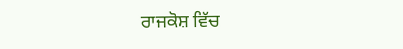ਰਾਜਕੋਸ਼ ਵਿੱਚ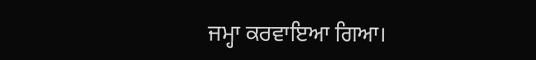ਜਮ੍ਹਾ ਕਰਵਾਇਆ ਗਿਆ।